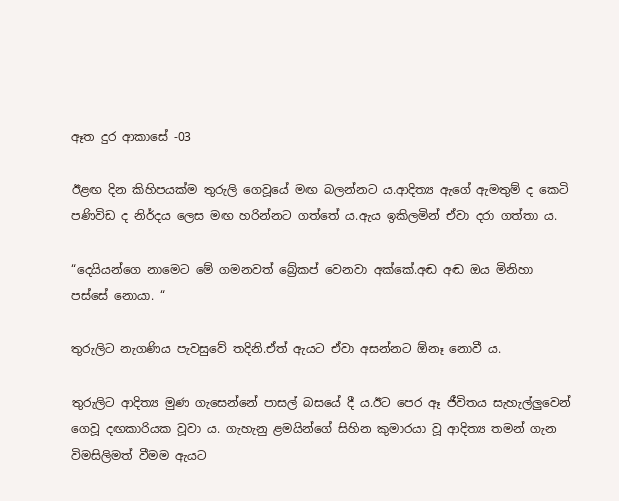ඈත දුර ආකාසේ -03

ඊළඟ දින කිහිපයක්ම තුරුලි ගෙවූයේ මඟ බලන්නට ය.ආදිත්‍ය ඇගේ ඇමතුම් ද කෙටි පණිවිඩ ද නිර්දය ලෙස මඟ හරින්නට ගත්තේ ය.ඇය ඉකිලමින් ඒවා දරා ගත්තා ය.

“දෙයියන්ගෙ නාමෙට මේ ගමනවත් බ්‍රේකප් වෙනවා අක්කේ.අඬ අඬ ඔය මිනිහා පස්සේ නොයා. “

තුරුලිට නැගණිය පැවසුවේ තදිනි.ඒත් ඇයට ඒවා අසන්නට ඕනෑ නොවී ය.

තුරුලිට ආදිත්‍ය මුණ ගැසෙන්නේ පාසල් බසයේ දී ය.ඊට පෙර ඈ ජීවිතය සැහැල්ලුවෙන් ගෙවූ දඟකාරියක වූවා ය. ගැහැනු ළමයින්ගේ සිහින කුමාරයා වූ ආදිත්‍ය තමන් ගැන විමසිලිමත් වීමම ඇයට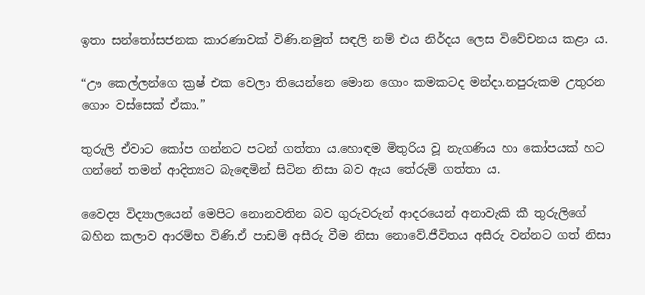ඉතා සන්තෝසජනක කාරණාවක් විණි.නමුත් සඳලි නම් එය නිර්දය ලෙස විවේචනය කළා ය.

“ඌ කෙල්ලන්ගෙ ක්‍රෂ් එක වෙලා තියෙන්නෙ මොන ගොං කමකටද මන්දා.නපුරුකම උතුරන ගොං වස්සෙක් ඒකා.”

තුරුලි ඒවාට කෝප ගන්නට පටන් ගත්තා ය.හොඳම මිතුරිය වූ නැගණිය හා කෝපයක් හට ගන්නේ තමන් ආදිත්‍යට බැඳෙමින් සිටින නිසා බව ඇය තේරුම් ගත්තා ය.

වෛද්‍ය විද්‍යාලයෙන් මෙපිට නොනවතින බව ගුරුවරුන් ආදරයෙන් අනාවැකි කී තුරුලිගේ බහින කලාව ආරම්භ විණි.ඒ පාඩම් අසීරු වීම නිසා නොවේ.ජීවිතය අසීරු වන්නට ගත් නිසා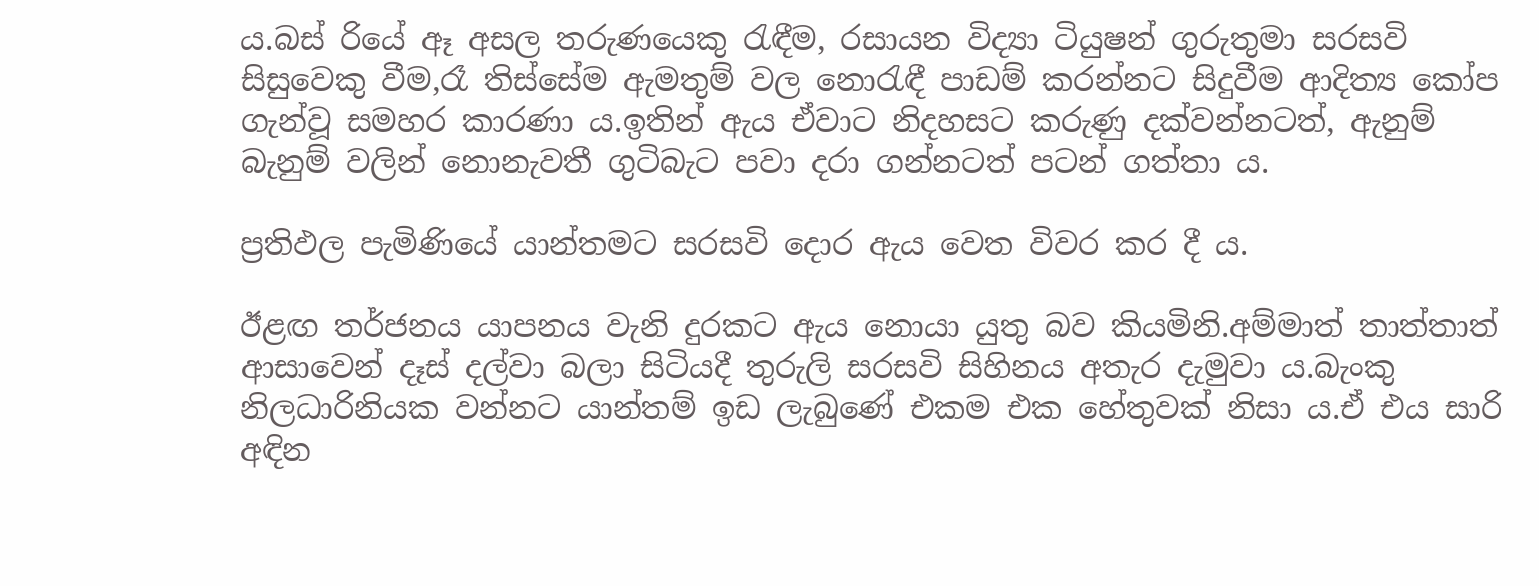ය.බස් රියේ ඈ අසල තරුණයෙකු රැඳීම, රසායන විද්‍යා ටියුෂන් ගුරුතුමා සරසවි සිසුවෙකු වීම,රෑ තිස්සේම ඇමතුම් වල නොරැඳී පාඩම් කරන්නට සිදුවීම ආදිත්‍ය කෝප ගැන්වූ සමහර කාරණා ය.ඉතින් ඇය ඒවාට නිදහසට කරුණු දක්වන්නටත්, ඇනුම් බැනුම් වලින් නොනැවතී ගුටිබැට පවා දරා ගන්නටත් පටන් ගත්තා ය.

ප්‍රතිඵල පැමිණියේ යාන්තමට සරසවි දොර ඇය වෙත විවර කර දී ය.

ඊළඟ තර්ජනය යාපනය වැනි දුරකට ඇය නොයා යුතු බව කියමිනි.අම්මාත් තාත්තාත් ආසාවෙන් දෑස් දල්වා බලා සිටියදී තුරුලි සරසවි සිහිනය අතැර දැමුවා ය.බැංකු නිලධාරිනියක වන්නට යාන්තම් ඉඩ ලැබුණේ එකම එක හේතුවක් නිසා ය.ඒ එය සාරි අඳින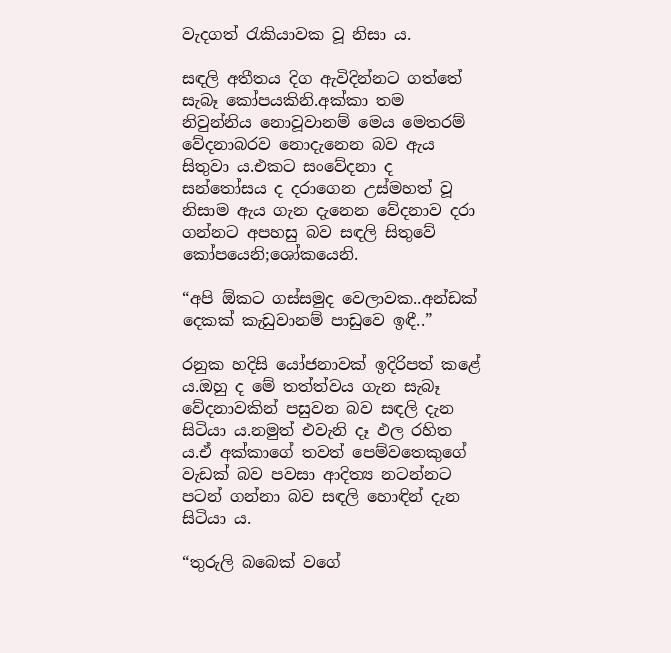වැදගත් රැකියාවක වූ නිසා ය.

සඳලි අතීතය දිග ඇවිදින්නට ගත්තේ සැබෑ කෝපයකිනි.අක්කා තම නිවුන්නිය නොවූවානම් මෙය මෙතරම් වේදනාබරව නොදැනෙන බව ඇය සිතුවා ය.එකට සංවේදනා ද සන්තෝසය ද දරාගෙන උස්මහත් වූ නිසාම ඇය ගැන දැනෙන වේදනාව දරා ගන්නට අපහසු බව සඳලි සිතුවේ කෝපයෙනි;ශෝකයෙනි.

“අපි ඕකට ගස්සමුද වෙලාවක..අන්ඩක් දෙකක් කැඩුවානම් පාඩුවෙ ඉඳී..”

රනුක හදිසි යෝජනාවක් ඉදිරිපත් කළේ ය.ඔහු ද මේ තත්ත්වය ගැන සැබෑ වේදනාවකින් පසුවන බව සඳලි දැන සිටියා ය.නමුත් එවැනි දෑ ඵල රහිත ය.ඒ අක්කාගේ තවත් පෙම්වතෙකුගේ වැඩක් බව පවසා ආදිත්‍ය නටන්නට පටන් ගන්නා බව සඳලි හොඳින් දැන සිටියා ය.

“තුරුලි බබෙක් වගේ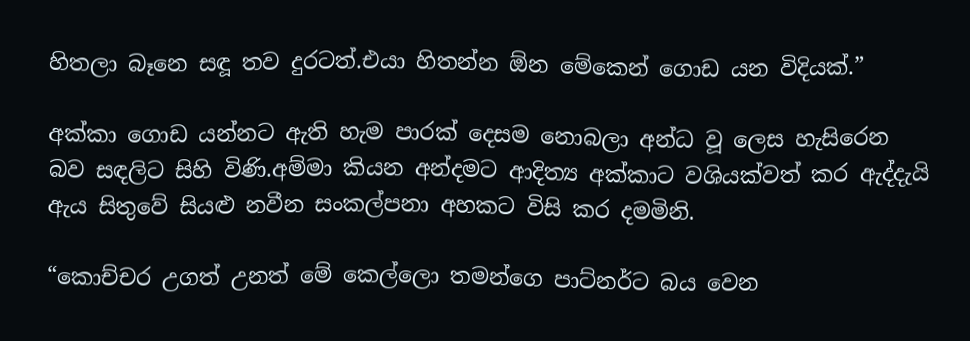හිතලා බෑනෙ සඳූ තව දුරටත්.එයා හිතන්න ඕන මේකෙන් ගොඩ යන විදියක්.”

අක්කා ගොඩ යන්නට ඇති හැම පාරක් දෙසම නොබලා අන්ධ වූ ලෙස හැසිරෙන බව සඳලිට සිහි විණි.අම්මා කියන අන්දමට ආදිත්‍ය අක්කාට වශියක්වත් කර ඇද්දැයි ඇය සිතුවේ සියළු නවීන සංකල්පනා අහකට විසි කර දමමිනි.

“කොච්චර උගත් උනත් මේ කෙල්ලො තමන්ගෙ පාට්නර්ට බය වෙන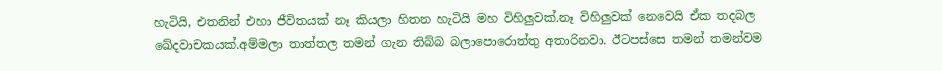හැටියි, එතනින් එහා ජීවිතයක් නෑ කියලා හිතන හැටියි මහ විහිලුවක්.නෑ විහිලුවක් නෙවෙයි ඒක තදබල ඛේදවාචකයක්.අම්මලා තාත්තල තමන් ගැන තිබ්බ බලාපොරොත්තු අතාරිනවා. ඊටපස්සෙ තමන් තමන්වම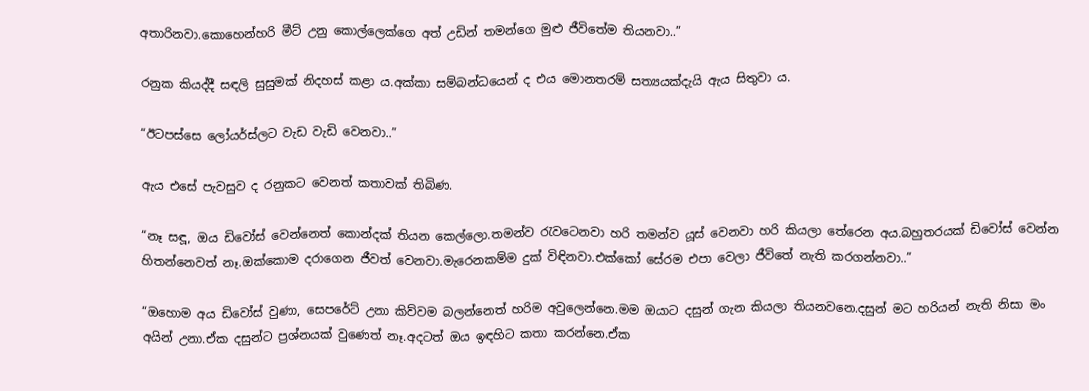අතාරිනවා.කොහෙන්හරි මීට් උනු කොල්ලෙක්ගෙ අත් උඩින් තමන්ගෙ මුළු ජීවිතේම තියනවා..”

රනුක කියද්දී සඳලි සුසුමක් නිදහස් කළා ය.අක්කා සම්බන්ධයෙන් ද එය මොනතරම් සත්‍යයක්දැයි ඇය සිතුවා ය.

“ඊටපස්සෙ ලෝයර්ස්ලට වැඩ වැඩි වෙනවා..”

ඇය එසේ පැවසුව ද රනුකට වෙනත් කතාවක් තිබිණ.

“නෑ සඳූ, ඔය ඩිවෝස් වෙන්නෙත් කොන්දක් තියන කෙල්ලො.තමන්ව රැවටෙනවා හරි තමන්ව යූස් වෙනවා හරි කියලා තේරෙන අය.බහුතරයක් ඩිවෝස් වෙන්න හිතන්නෙවත් නෑ.ඔක්කොම දරාගෙන ජීවත් වෙනවා.මැරෙනකම්ම දුක් විඳිනවා.එක්කෝ සේරම එපා වෙලා ජීවිතේ නැති කරගන්නවා..”

“ඔහොම අය ඩිවෝස් වුණා, සෙපරේට් උනා කිව්වම බලන්නෙත් හරිම අවුලෙන්නෙ.මම ඔයාට දසුන් ගැන කියලා තියනවනෙ.දසුන් මට හරියන් නැති නිසා මං අයින් උනා.ඒක දසුන්ට ප්‍රශ්නයක් වුණෙත් නෑ.අදටත් ඔය ඉඳහිට කතා කරන්නෙ.ඒක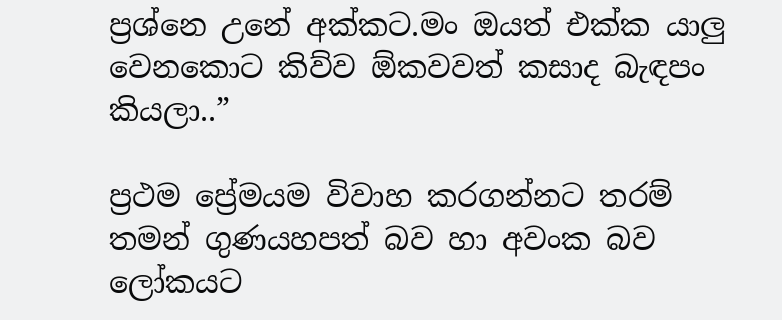ප්‍රශ්නෙ උනේ අක්කට.මං ඔයත් එක්ක යාලු වෙනකොට කිව්ව ඕකවවත් කසාද බැඳපං කියලා..”

ප්‍රථම ප්‍රේමයම විවාහ කරගන්නට තරම් තමන් ගුණයහපත් බව හා අවංක බව ලෝකයට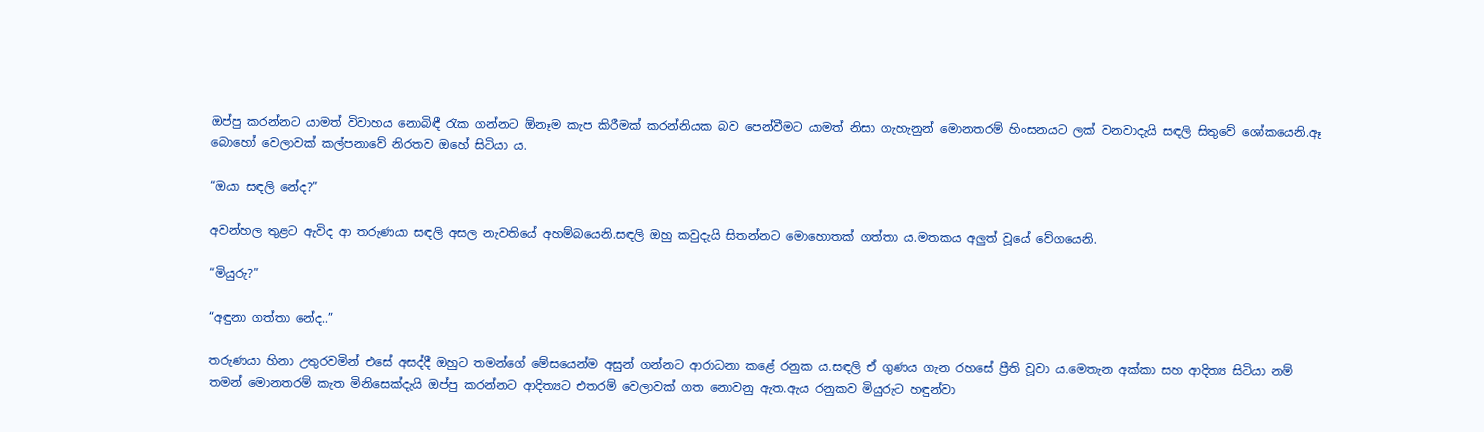ඔප්පු කරන්නට යාමත් විවාහය නොබිඳී රැක ගන්නට ඕනෑම කැප කිරීමක් කරන්නියක බව පෙන්වීමට යාමත් නිසා ගැහැනුන් මොනතරම් හිංසනයට ලක් වනවාදැයි සඳලි සිතුවේ ශෝකයෙනි.ඈ බොහෝ වෙලාවක් කල්පනාවේ නිරතව ඔහේ සිටියා ය.

“ඔයා සඳලි නේද?”

අවන්හල තුළට ඇවිද ආ තරුණයා සඳලි අසල නැවතියේ අහම්බයෙනි.සඳලි ඔහු කවුදැයි සිතන්නට මොහොතක් ගත්තා ය.මතකය අලුත් වූයේ වේගයෙනි.

“මියුරු?”

“අඳුනා ගත්තා නේද..”

තරුණයා හිනා උතුරවමින් එසේ අසද්දී ඔහුට තමන්ගේ මේසයෙන්ම අසුන් ගන්නට ආරාධනා කළේ රනුක ය.සඳලි ඒ ගුණය ගැන රහසේ ප්‍රීති වූවා ය.මෙතැන අක්කා සහ ආදිත්‍ය සිටියා නම් තමන් මොනතරම් කැත මිනිසෙක්දැයි ඔප්පු කරන්නට ආදිත්‍යට එතරම් වෙලාවක් ගත නොවනු ඇත.ඇය රනුකව මියුරුට හඳුන්වා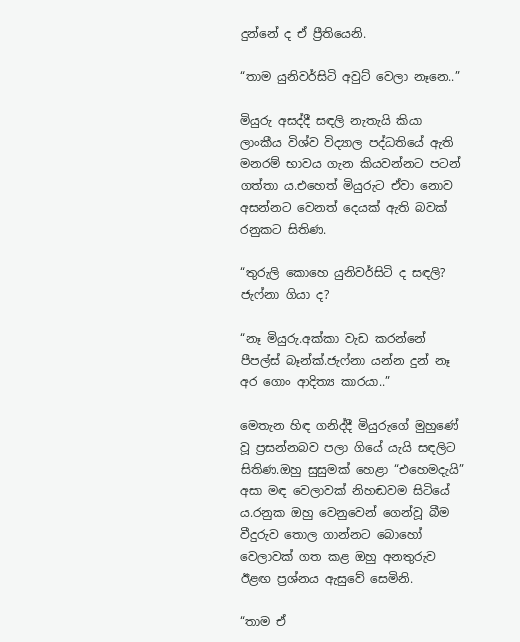දුන්නේ ද ඒ ප්‍රීතියෙනි.

“තාම යුනිවර්සිටි අවුට් වෙලා නෑනෙ..”

මියුරු අසද්දී සඳලි නැතැයි කියා ලාංකීය විශ්ව විද්‍යාල පද්ධතියේ ඇති මනරම් භාවය ගැන කියවන්නට පටන් ගත්තා ය.එහෙත් මියුරුට ඒවා නොව අසන්නට වෙනත් දෙයක් ඇති බවක් රනුකට සිතිණ.

“තුරුලි කොහෙ යුනිවර්සිටි ද සඳලි? ජැෆ්නා ගියා ද?

“නෑ මියුරු.අක්කා වැඩ කරන්නේ පීපල්ස් බෑන්ක්.ජැෆ්නා යන්න දුන් නෑ අර ගොං ආදිත්‍ය කාරයා..”

මෙතැන හිඳ ගනිද්දී මියුරුගේ මුහුණේ වූ ප්‍රසන්නබව පලා ගියේ යැයි සඳලිට සිතිණ.ඔහු සුසුමක් හෙළා “එහෙමදැයි” අසා මඳ වෙලාවක් නිහඬවම සිටියේ ය.රනුක ඔහු වෙනුවෙන් ගෙන්වූ බීම වීදුරුව තොල ගාන්නට බොහෝ වෙලාවක් ගත කළ ඔහු අනතුරුව ඊළඟ ප්‍රශ්නය ඇසුවේ සෙමිනි.

“තාම ඒ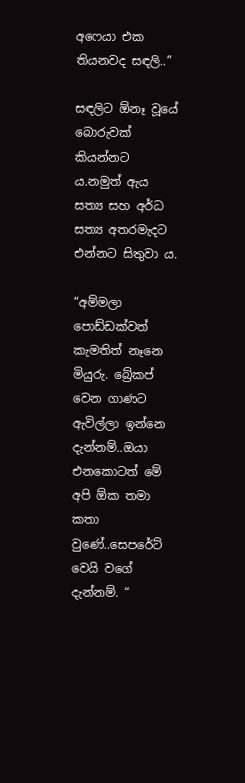අෆෙයා එක තියනවද සඳලි..”

සඳලිට ඕනෑ වූයේ බොරුවක් කියන්නට ය.නමුත් ඇය සත්‍ය සහ අර්ධ සත්‍ය අතරමැදට එන්නට සිතුවා ය.

“අම්මලා පොඩ්ඩක්වත් කැමතිත් නෑනෙ මියුරු. බ්‍රේකප් වෙන ගාණට ඇවිල්ලා ඉන්නෙ දැන්නම්..ඔයා එනකොටත් මේ අපි ඕක තමා කතා වුණේ..සෙපරේට් වෙයි වගේ දැන්නම්. “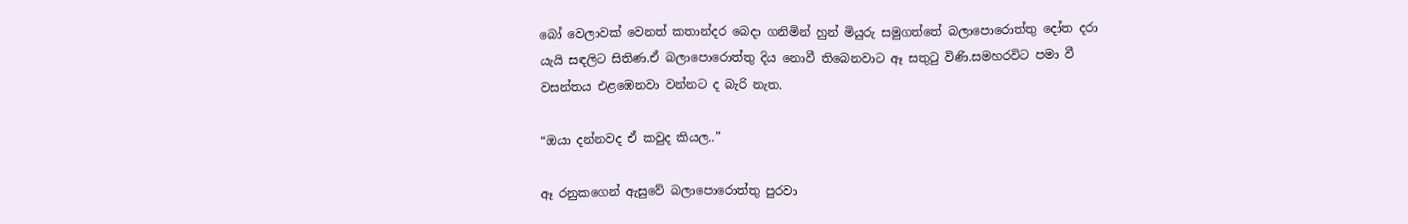බෝ වෙලාවක් වෙනත් කතාන්දර බෙදා ගනිමින් හුන් මියුරු සමුගත්තේ බලාපොරොත්තු දෝත දරා යැයි සඳලිට සිතිණ.ඒ බලාපොරොත්තු දිය නොවී තිබෙනවාට ඈ සතුටු විණි.සමහරවිට පමා වී වසන්තය එළඹෙනවා වන්නට ද බැරි නැත.

“ඔයා දන්නවද ඒ කවුද කියල..”

ඈ රනුකගෙන් ඇසුවේ බලාපොරොත්තු පුරවා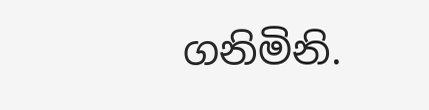ගනිමිනි.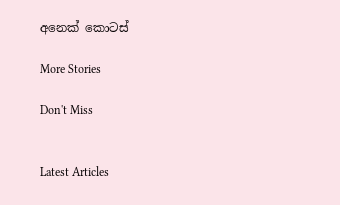අනෙක් කොටස්

More Stories

Don't Miss


Latest Articles